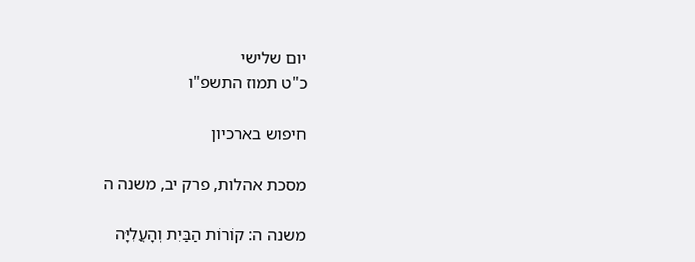יום שלישי
כ"ט תמוז התשפ"ו

חיפוש בארכיון

מסכת אהלות, פרק יב, משנה ה

משנה ה: קוֹרוֹת הַבַּיִת וְהָעֲלִיָּה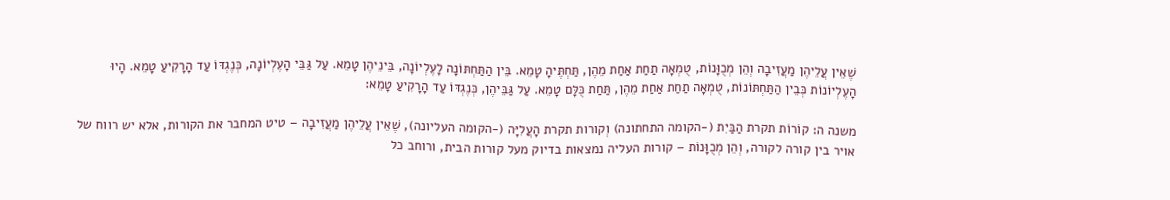שֶׁאֵין עֲלֵיהֶן מַעֲזִיבָה וְהֵן מְכֻוָּנוֹת, טֻמְאָה תַחַת אַחַת מֵהֶן, תַּחְתֶּיהָ טָמֵא. בֵּין הַתַּחְתּוֹנָה לָעֶלְיוֹנָה, בֵּינֵיהֶן טָמֵא. עַל גַּבֵּי הָעֶלְיוֹנָה, כְּנֶגְדּוֹ עַד הָרָקִיעַ טָמֵא. הָיוּ הָעֶלְיוֹנוֹת כְּבֵין הַתַּחְתּוֹנוֹת, טֻמְאָה תַחַת אַחַת מֵהֶן, תַּחַת כֻּלָּם טָמֵא. עַל גַּבֵּיהֶן, כְּנֶגְדּוֹ עַד הָרָקִיעַ טָמֵא:

משנה ה: קוֹרוֹת תקרת הַבַּיִת (-הקומה התחתונה) וְקורות תקרת הָעֲלִיָּה (-הקומה העליונה), שֶׁאֵין עֲלֵיהֶן מַעֲזִיבָה – טיט המחבר את הקורות, אלא יש רווח של אויר בין קורה לקורה, וְהֵן מְכֻוָּנוֹת – קורות העליה נמצאות בדיוק מעל קורות הבית, ורוחב כל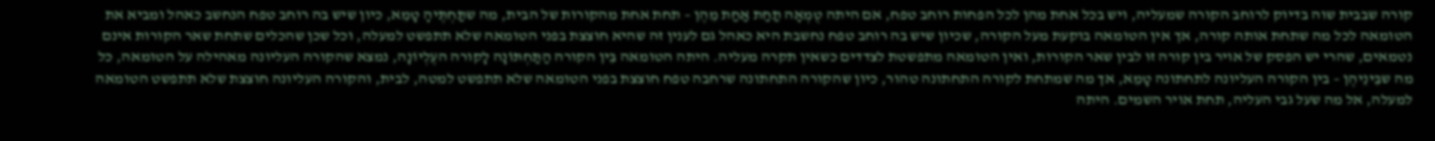קורה שבבית שוה בדיוק לרוחב הקורה שמעליה, ויש בכל אחת מהן לכל הפחות רוחב טפח, אם היתה טֻמְאָה תַחַת אַחַת מֵהֶן – תחת אחת מהקורות של הבית, מה שתַּחְתֶּיהָ טָמֵא, כיון שיש בה רוחב טפח הנחשב כאהל ומביא את הטומאה לכל מה שתחת אותה קורה, אך אין הטומאה בוקעת מעל הקורה, שכיון שיש בה רוחב טפח נחשבת היא כאהל גם לענין זה שהיא חוצצת בפני הטומאה שלא תתפשט למעלה, וכל שכן שהכלים שתחת שאר הקורות אינם נטמאים, שהרי יש הפסק של אויר בין קורה זו לבין שאר הקורות, ואין הטומאה מתפשטת לצדדים כשאין תקרה מעליה. היתה הטומאה בֵּין הקורה הַתַּחְתּוֹנָה לָקורה העֶלְיוֹנָה, נמצא שהקורה העליונה מאהילה על הטומאה, כל מה שבֵּינֵיהֶן – בין הקורה העליונה לתחתונה טָמֵא, אך מה שמתחת לקורה התחתונה טהור, כיון שהקורה התחתונה שרחבה טפח חוצצת בפני הטומאה שלא תתפשט למטה, לבית, והקורה העליונה חוצצת שלא תתפשט הטומאה למעלה, אל מה שעל גבי העליה, תחת אויר השמים. היתה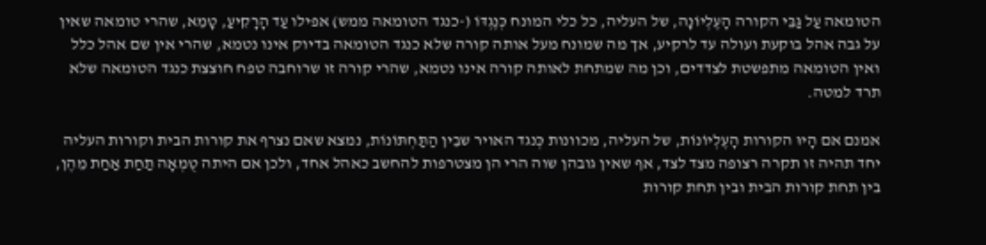הטומאה עַל גַּבֵּי הקורה הָעֶלְיוֹנָה, של העליה, כל כלי המונח כְּנֶגְדּוֹ (-כנגד הטומאה ממש) אפילו עַד הָרָקִיעַ, טָמֵא, שהרי טומאה שאין על גבה אהל בוקעת ועולה עד לרקיע, אך מה שמונח מעל אותה קורה שלא כנגד הטומאה בדיוק אינו נטמא, שהרי אין שם אהל כלל ואין הטומאה מתפשטת לצדדים, וכן מה שמתחת לאותה קורה אינו נטמא, שהרי קורה זו שרוחבה טפח חוצצת כנגד הטומאה שלא תרד למטה.

אמנם אם הָיוּ הקורות הָעֶלְיוֹנוֹת, של העליה, מכוונות כְּנגד האויר שבֵין הַתַּחְתּוֹנוֹת, נמצא שאם נצרף את קורות הבית וקורות העליה יחד תהיה זו תקרה רצופה מצד לצד, אף שאין גובהן שוה הרי הן מצטרפות להחשב כאהל אחד, ולכן אם היתה טֻמְאָה תַחַת אַחַת מֵהֶן, בין תחת קורות הבית ובין תחת קורות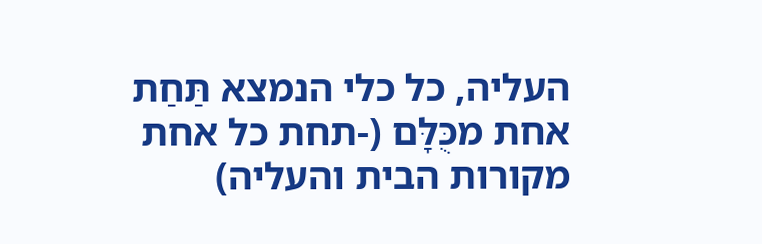העליה, כל כלי הנמצא תַּחַת אחת מכֻּלָּם (-תחת כל אחת מקורות הבית והעליה)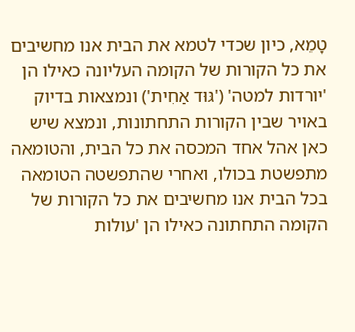טָמֵא, כיון שכדי לטמא את הבית אנו מחשיבים את כל הקורות של הקומה העליונה כאילו הן 'יורדות למטה' ('גּוּד אַחִית') ונמצאות בדיוק באויר שבין הקורות התחתונות, ונמצא שיש כאן אהל אחד המכסה את כל הבית, והטומאה מתפשטת בכולו, ואחרי שהתפשטה הטומאה בכל הבית אנו מחשיבים את כל הקורות של הקומה התחתונה כאילו הן 'עולות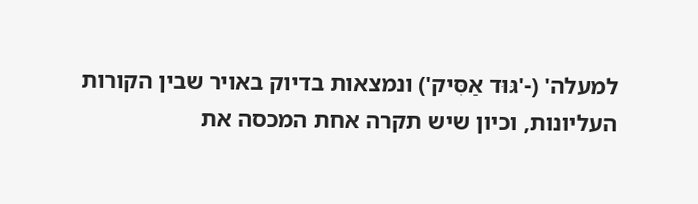למעלה' (-'גּוּד אַסִּיק') ונמצאות בדיוק באויר שבין הקורות העליונות, וכיון שיש תקרה אחת המכסה את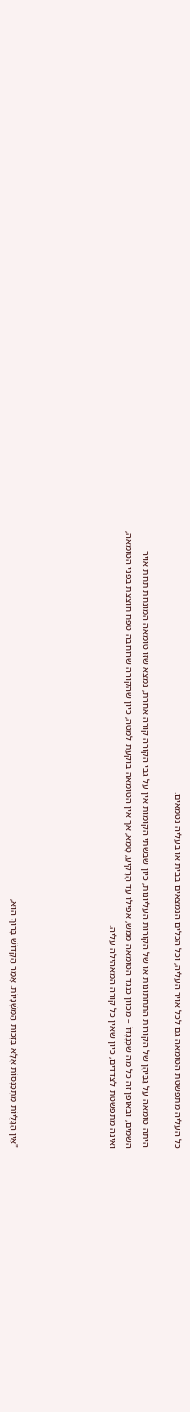כל העליה מתפשטת הטומאה גם לכל אויר העליה, וכל הכלים הנמצאים בבית או בעליה נטמאים.

היתה טומאה עַל גַּבֵּיהֶן של הקורות התחתונות או של הקורות העליונות, כיון שבשתי הקומות אין על גבי הקורה קורה אחרת, נמצא שזו טומאה המונחת תחת אויר השמים, ובאופן זה כל מה שכְּנֶגְדּוֹ – מכוון כנגד הטומאה ממש, אפילו עַד הָרָקִיעַ, טָמֵא, אך אין הטומאה בוקעת למטה, כיון שהקורה שרוחבה טפח חוצצת בפני הטומאה, ואינה מתפשטת לצדדים, כיון שאין כל קורה המאהילה עליה.





"אֵין הַגָּלֻיּוֹת מִתְכַּנְּסוֹת אֶלָּא בִּזְכוּת הַמִּשְׁנָיוֹת. אָמַר הַקָּדוֹשׁ בָּרוּךְ הוּא,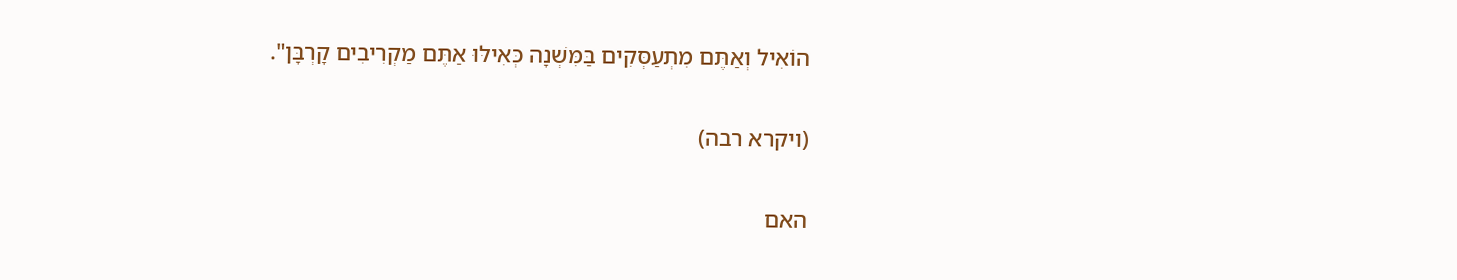הוֹאִיל וְאַתֶּם מִתְעַסְּקִים בַּמִּשְׁנָה כְּאִילּוּ אַתֶּם מַקְרִיבִים קָרְבָּן".

(ויקרא רבה)

האם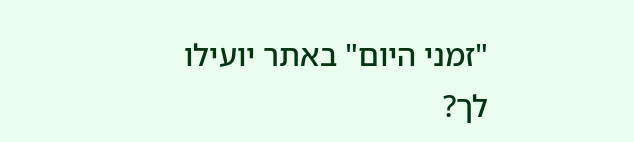"זמני היום" באתר יועילו לך?